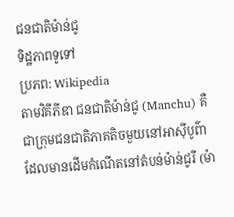ជនជាតិម៉ាន់ជូ
ទិដ្ឋភាពទូទៅ
ប្រភព: Wikipedia
តាមវិគីភីឌា ជនជាតិម៉ាន់ជូ (Manchu) គឺជាក្រុមជនជាតិភាគតិចមួយនៅអាស៊ីបូព៌ា ដែលមានដើមកំណើតនៅតំបន់ម៉ាន់ជូរី (ម៉ា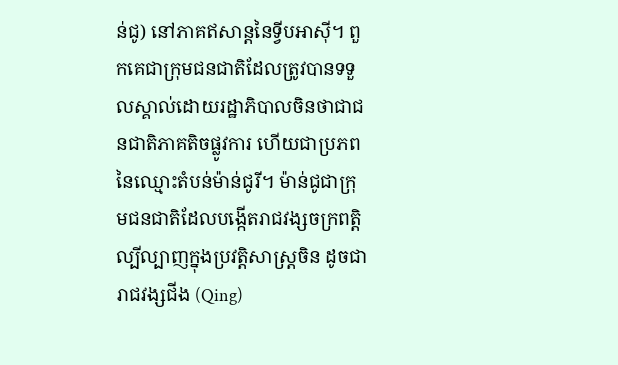ន់ជូ) នៅភាគឥសាន្តនៃទ្វីបអាស៊ី។ ពួកគេជាក្រុមជនជាតិដែលត្រូវបានទទួលស្គាល់ដោយរដ្ឋាភិបាលចិនថាជាជនជាតិភាគតិចផ្លូវការ ហើយជាប្រភពនៃឈ្មោះតំបន់ម៉ាន់ជូរី។ ម៉ាន់ជូជាក្រុមជនជាតិដែលបង្កើតរាជវង្សចក្រពត្តិល្បីល្បាញក្នុងប្រវត្តិសាស្ត្រចិន ដូចជា រាជវង្សជីង (Qing)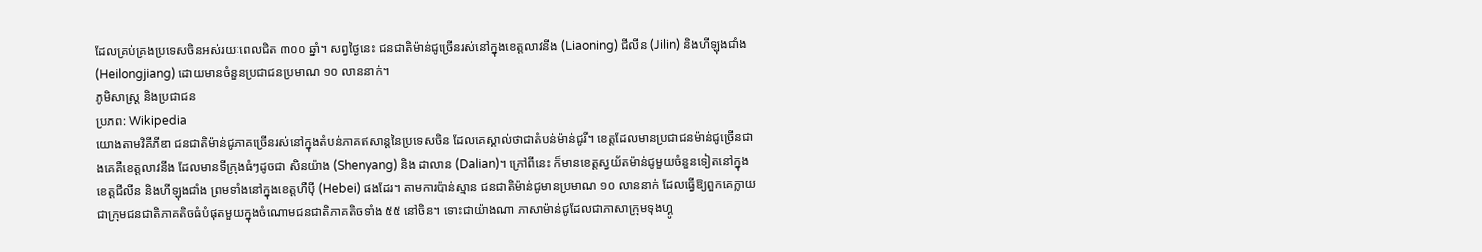ដែលគ្រប់គ្រងប្រទេសចិនអស់រយៈពេលជិត ៣០០ ឆ្នាំ។ សព្វថ្ងៃនេះ ជនជាតិម៉ាន់ជូច្រើនរស់នៅក្នុងខេត្តលាវនីង (Liaoning) ជីលីន (Jilin) និងហីឡុងជាំង (Heilongjiang) ដោយមានចំនួនប្រជាជនប្រមាណ ១០ លាននាក់។
ភូមិសាស្ត្រ និងប្រជាជន
ប្រភព: Wikipedia
យោងតាមវិគីភីឌា ជនជាតិម៉ាន់ជូភាគច្រើនរស់នៅក្នុងតំបន់ភាគឥសាន្តនៃប្រទេសចិន ដែលគេស្គាល់ថាជាតំបន់ម៉ាន់ជូរី។ ខេត្តដែលមានប្រជាជនម៉ាន់ជូច្រើនជាងគេគឺខេត្តលាវនីង ដែលមានទីក្រុងធំៗដូចជា សិនយ៉ាង (Shenyang) និង ដាលាន (Dalian)។ ក្រៅពីនេះ ក៏មានខេត្តស្វយ័តម៉ាន់ជូមួយចំនួនទៀតនៅក្នុងខេត្តជីលីន និងហីឡុងជាំង ព្រមទាំងនៅក្នុងខេត្តហឺប៉ី (Hebei) ផងដែរ។ តាមការប៉ាន់ស្មាន ជនជាតិម៉ាន់ជូមានប្រមាណ ១០ លាននាក់ ដែលធ្វើឱ្យពួកគេក្លាយជាក្រុមជនជាតិភាគតិចធំបំផុតមួយក្នុងចំណោមជនជាតិភាគតិចទាំង ៥៥ នៅចិន។ ទោះជាយ៉ាងណា ភាសាម៉ាន់ជូដែលជាភាសាក្រុមទុងហ្គូ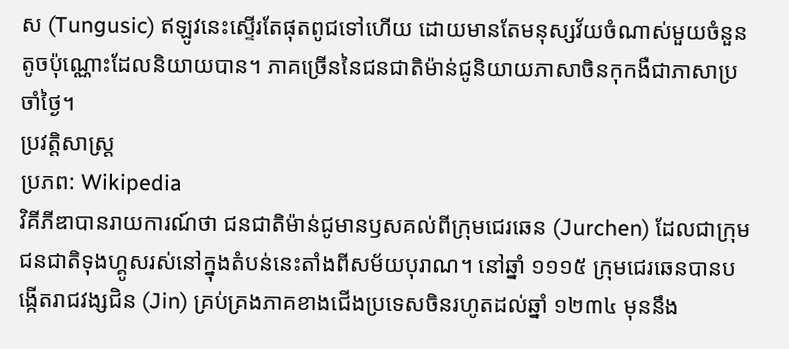ស (Tungusic) ឥឡូវនេះស្ទើរតែផុតពូជទៅហើយ ដោយមានតែមនុស្សវ័យចំណាស់មួយចំនួនតូចប៉ុណ្ណោះដែលនិយាយបាន។ ភាគច្រើននៃជនជាតិម៉ាន់ជូនិយាយភាសាចិនកុកងឺជាភាសាប្រចាំថ្ងៃ។
ប្រវត្តិសាស្ត្រ
ប្រភព: Wikipedia
វិគីភីឌាបានរាយការណ៍ថា ជនជាតិម៉ាន់ជូមានឫសគល់ពីក្រុមជេរឆេន (Jurchen) ដែលជាក្រុមជនជាតិទុងហ្គូសរស់នៅក្នុងតំបន់នេះតាំងពីសម័យបុរាណ។ នៅឆ្នាំ ១១១៥ ក្រុមជេរឆេនបានបង្កើតរាជវង្សជិន (Jin) គ្រប់គ្រងភាគខាងជើងប្រទេសចិនរហូតដល់ឆ្នាំ ១២៣៤ មុននឹង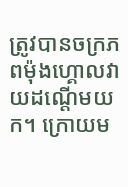ត្រូវបានចក្រភពម៉ុងហ្គោលវាយដណ្ដើមយក។ ក្រោយម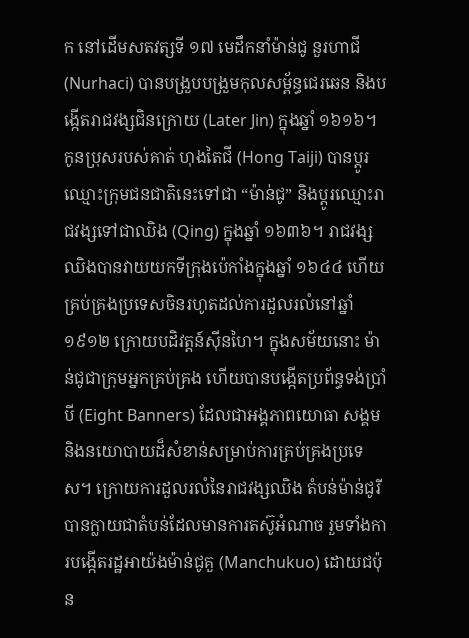ក នៅដើមសតវត្សទី ១៧ មេដឹកនាំម៉ាន់ជូ នួរហាជី (Nurhaci) បានបង្រួបបង្រួមកុលសម្ព័ន្ធជេរឆេន និងបង្កើតរាជវង្សជិនក្រោយ (Later Jin) ក្នុងឆ្នាំ ១៦១៦។ កូនប្រុសរបស់គាត់ ហុងតៃជី (Hong Taiji) បានប្ដូរឈ្មោះក្រុមជនជាតិនេះទៅជា “ម៉ាន់ជូ” និងប្ដូរឈ្មោះរាជវង្សទៅជាឈិង (Qing) ក្នុងឆ្នាំ ១៦៣៦។ រាជវង្សឈិងបានវាយយកទីក្រុងប៉េកាំងក្នុងឆ្នាំ ១៦៤៤ ហើយគ្រប់គ្រងប្រទេសចិនរហូតដល់ការដួលរលំនៅឆ្នាំ ១៩១២ ក្រោយបដិវត្តន៍ស៊ីនហៃ។ ក្នុងសម័យនោះ ម៉ាន់ជូជាក្រុមអ្នកគ្រប់គ្រង ហើយបានបង្កើតប្រព័ន្ធទង់ប្រាំបី (Eight Banners) ដែលជាអង្គភាពយោធា សង្គម និងនយោបាយដ៏សំខាន់សម្រាប់ការគ្រប់គ្រងប្រទេស។ ក្រោយការដួលរលំនៃរាជវង្សឈិង តំបន់ម៉ាន់ជូរីបានក្លាយជាតំបន់ដែលមានការតស៊ូអំណាច រួមទាំងការបង្កើតរដ្ឋអាយ៉ងម៉ាន់ជូគួ (Manchukuo) ដោយជប៉ុន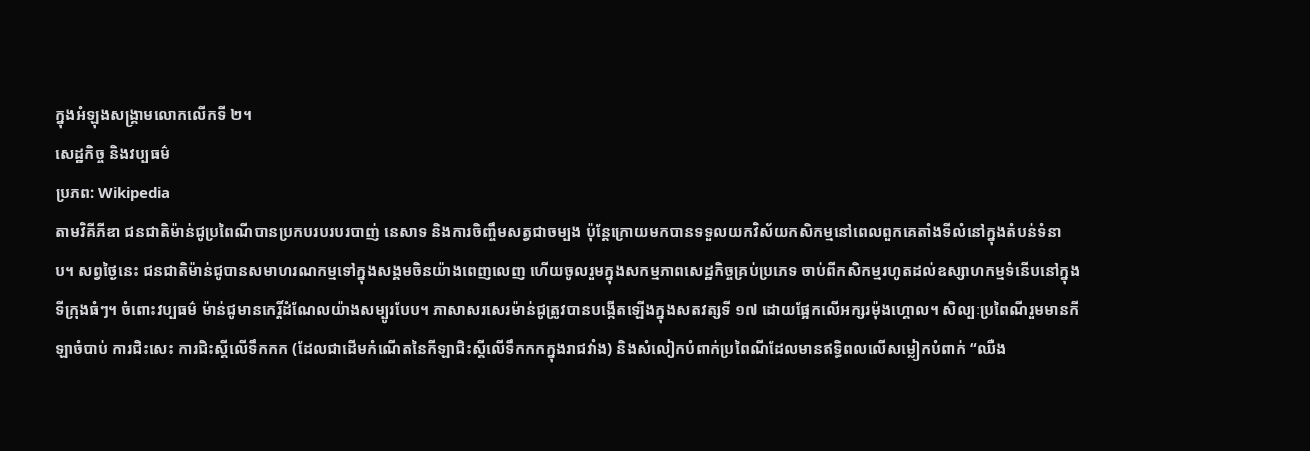ក្នុងអំឡុងសង្គ្រាមលោកលើកទី ២។
សេដ្ឋកិច្ច និងវប្បធម៌
ប្រភព: Wikipedia
តាមវិគីភីឌា ជនជាតិម៉ាន់ជូប្រពៃណីបានប្រកបរបរបរបាញ់ នេសាទ និងការចិញ្ចឹមសត្វជាចម្បង ប៉ុន្តែក្រោយមកបានទទួលយកវិស័យកសិកម្មនៅពេលពួកគេតាំងទីលំនៅក្នុងតំបន់ទំនាប។ សព្វថ្ងៃនេះ ជនជាតិម៉ាន់ជូបានសមាហរណកម្មទៅក្នុងសង្គមចិនយ៉ាងពេញលេញ ហើយចូលរួមក្នុងសកម្មភាពសេដ្ឋកិច្ចគ្រប់ប្រភេទ ចាប់ពីកសិកម្មរហូតដល់ឧស្សាហកម្មទំនើបនៅក្នុងទីក្រុងធំៗ។ ចំពោះវប្បធម៌ ម៉ាន់ជូមានកេរ្តិ៍ដំណែលយ៉ាងសម្បូរបែប។ ភាសាសរសេរម៉ាន់ជូត្រូវបានបង្កើតឡើងក្នុងសតវត្សទី ១៧ ដោយផ្អែកលើអក្សរម៉ុងហ្គោល។ សិល្បៈប្រពៃណីរួមមានកីឡាចំបាប់ ការជិះសេះ ការជិះស្គីលើទឹកកក (ដែលជាដើមកំណើតនៃកីឡាជិះស្គីលើទឹកកកក្នុងរាជវាំង) និងសំលៀកបំពាក់ប្រពៃណីដែលមានឥទ្ធិពលលើសម្លៀកបំពាក់ “ឈឺង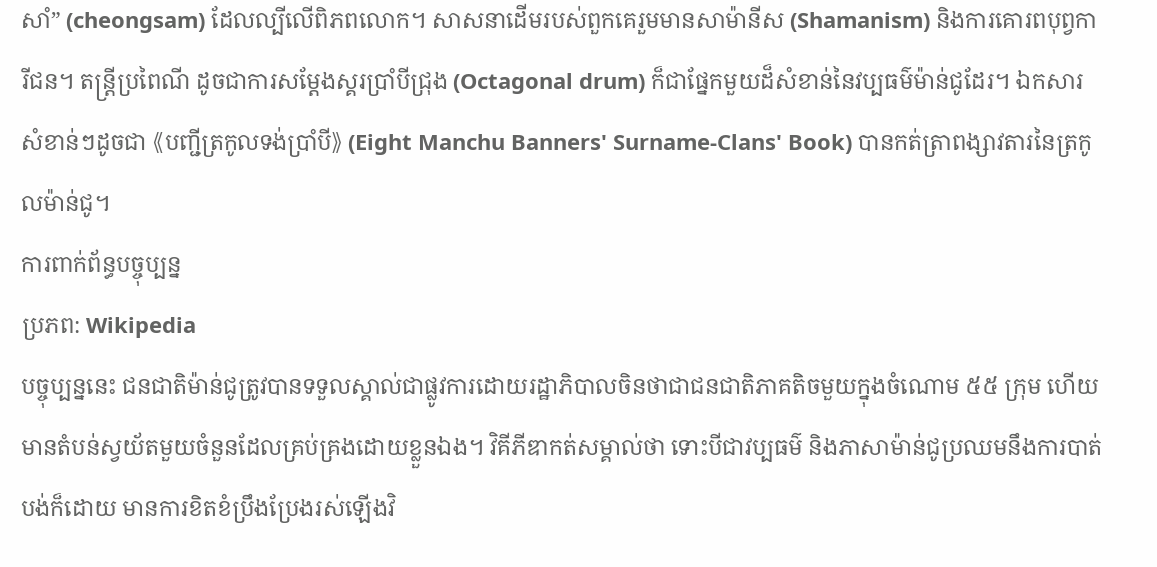សាំ” (cheongsam) ដែលល្បីលើពិភពលោក។ សាសនាដើមរបស់ពួកគេរួមមានសាម៉ានីស (Shamanism) និងការគោរពបុព្វការីជន។ តន្ត្រីប្រពៃណី ដូចជាការសម្តែងស្គរប្រាំបីជ្រុង (Octagonal drum) ក៏ជាផ្នែកមួយដ៏សំខាន់នៃវប្បធម៌ម៉ាន់ជូដែរ។ ឯកសារសំខាន់ៗដូចជា 《បញ្ជីត្រកូលទង់ប្រាំបី》 (Eight Manchu Banners' Surname-Clans' Book) បានកត់ត្រាពង្សាវតារនៃត្រកូលម៉ាន់ជូ។
ការពាក់ព័ន្ធបច្ចុប្បន្ន
ប្រភព: Wikipedia
បច្ចុប្បន្ននេះ ជនជាតិម៉ាន់ជូត្រូវបានទទួលស្គាល់ជាផ្លូវការដោយរដ្ឋាភិបាលចិនថាជាជនជាតិភាគតិចមួយក្នុងចំណោម ៥៥ ក្រុម ហើយមានតំបន់ស្វយ័តមួយចំនួនដែលគ្រប់គ្រងដោយខ្លួនឯង។ វិគីភីឌាកត់សម្គាល់ថា ទោះបីជាវប្បធម៌ និងភាសាម៉ាន់ជូប្រឈមនឹងការបាត់បង់ក៏ដោយ មានការខិតខំប្រឹងប្រែងរស់ឡើងវិ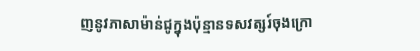ញនូវភាសាម៉ាន់ជូក្នុងប៉ុន្មានទសវត្សរ៍ចុងក្រោ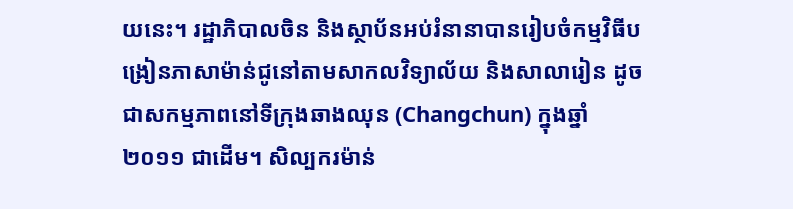យនេះ។ រដ្ឋាភិបាលចិន និងស្ថាប័នអប់រំនានាបានរៀបចំកម្មវិធីបង្រៀនភាសាម៉ាន់ជូនៅតាមសាកលវិទ្យាល័យ និងសាលារៀន ដូចជាសកម្មភាពនៅទីក្រុងឆាងឈុន (Changchun) ក្នុងឆ្នាំ ២០១១ ជាដើម។ សិល្បករម៉ាន់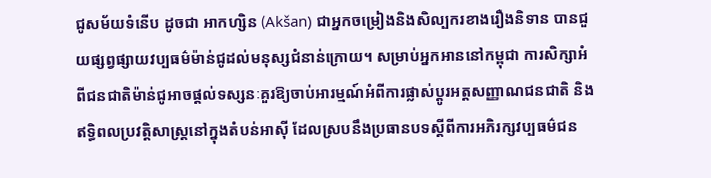ជូសម័យទំនើប ដូចជា អាកហ្សិន (Akšan) ជាអ្នកចម្រៀងនិងសិល្បករខាងរឿងនិទាន បានជួយផ្សព្វផ្សាយវប្បធម៌ម៉ាន់ជូដល់មនុស្សជំនាន់ក្រោយ។ សម្រាប់អ្នកអាននៅកម្ពុជា ការសិក្សាអំពីជនជាតិម៉ាន់ជូអាចផ្តល់ទស្សនៈគួរឱ្យចាប់អារម្មណ៍អំពីការផ្លាស់ប្តូរអត្តសញ្ញាណជនជាតិ និងឥទ្ធិពលប្រវត្តិសាស្ត្រនៅក្នុងតំបន់អាស៊ី ដែលស្របនឹងប្រធានបទស្តីពីការអភិរក្សវប្បធម៌ជន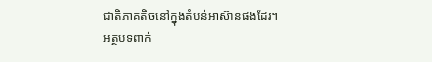ជាតិភាគតិចនៅក្នុងតំបន់អាស៊ានផងដែរ។
អត្ថបទពាក់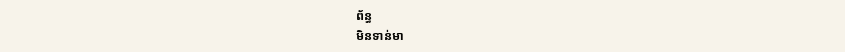ព័ន្ធ
មិនទាន់មា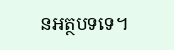នអត្ថបទទេ។